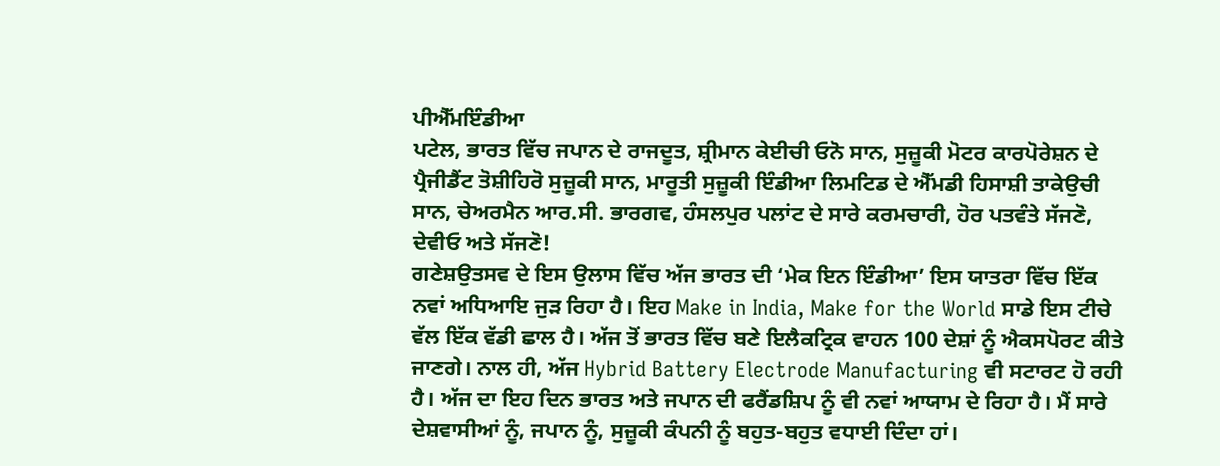ਪੀਐੱਮਇੰਡੀਆ
ਪਟੇਲ, ਭਾਰਤ ਵਿੱਚ ਜਪਾਨ ਦੇ ਰਾਜਦੂਤ, ਸ਼੍ਰੀਮਾਨ ਕੇਈਚੀ ਓਨੋ ਸਾਨ, ਸੁਜ਼ੂਕੀ ਮੋਟਰ ਕਾਰਪੋਰੇਸ਼ਨ ਦੇ ਪ੍ਰੈਜੀਡੈਂਟ ਤੋਸ਼ੀਹਿਰੋ ਸੁਜ਼ੂਕੀ ਸਾਨ, ਮਾਰੂਤੀ ਸੁਜ਼ੂਕੀ ਇੰਡੀਆ ਲਿਮਟਿਡ ਦੇ ਐੱਮਡੀ ਹਿਸਾਸ਼ੀ ਤਾਕੇਉਚੀ ਸਾਨ, ਚੇਅਰਮੈਨ ਆਰ.ਸੀ. ਭਾਰਗਵ, ਹੰਸਲਪੁਰ ਪਲਾਂਟ ਦੇ ਸਾਰੇ ਕਰਮਚਾਰੀ, ਹੋਰ ਪਤਵੰਤੇ ਸੱਜਣੋ, ਦੇਵੀਓ ਅਤੇ ਸੱਜਣੋ!
ਗਣੇਸ਼ਉਤਸਵ ਦੇ ਇਸ ਉਲਾਸ ਵਿੱਚ ਅੱਜ ਭਾਰਤ ਦੀ ‘ਮੇਕ ਇਨ ਇੰਡੀਆ’ ਇਸ ਯਾਤਰਾ ਵਿੱਚ ਇੱਕ ਨਵਾਂ ਅਧਿਆਇ ਜੁੜ ਰਿਹਾ ਹੈ। ਇਹ Make in India, Make for the World ਸਾਡੇ ਇਸ ਟੀਚੇ ਵੱਲ ਇੱਕ ਵੱਡੀ ਛਾਲ ਹੈ। ਅੱਜ ਤੋਂ ਭਾਰਤ ਵਿੱਚ ਬਣੇ ਇਲੈਕਟ੍ਰਿਕ ਵਾਹਨ 100 ਦੇਸ਼ਾਂ ਨੂੰ ਐਕਸਪੋਰਟ ਕੀਤੇ ਜਾਣਗੇ। ਨਾਲ ਹੀ, ਅੱਜ Hybrid Battery Electrode Manufacturing ਵੀ ਸਟਾਰਟ ਹੋ ਰਹੀ ਹੈ। ਅੱਜ ਦਾ ਇਹ ਦਿਨ ਭਾਰਤ ਅਤੇ ਜਪਾਨ ਦੀ ਫਰੈਂਡਸ਼ਿਪ ਨੂੰ ਵੀ ਨਵਾਂ ਆਯਾਮ ਦੇ ਰਿਹਾ ਹੈ। ਮੈਂ ਸਾਰੇ ਦੇਸ਼ਵਾਸੀਆਂ ਨੂੰ, ਜਪਾਨ ਨੂੰ, ਸੁਜ਼ੂਕੀ ਕੰਪਨੀ ਨੂੰ ਬਹੁਤ-ਬਹੁਤ ਵਧਾਈ ਦਿੰਦਾ ਹਾਂ।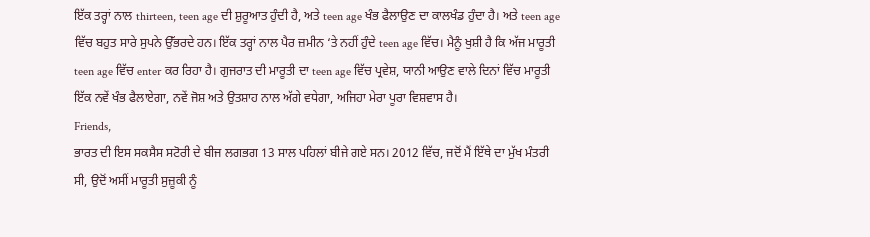ਇੱਕ ਤਰ੍ਹਾਂ ਨਾਲ thirteen, teen age ਦੀ ਸ਼ੁਰੂਆਤ ਹੁੰਦੀ ਹੈ, ਅਤੇ teen age ਖੰਭ ਫੈਲਾਉਣ ਦਾ ਕਾਲਖੰਡ ਹੁੰਦਾ ਹੈ। ਅਤੇ teen age ਵਿੱਚ ਬਹੁਤ ਸਾਰੇ ਸੁਪਨੇ ਉੱਭਰਦੇ ਹਨ। ਇੱਕ ਤਰ੍ਹਾਂ ਨਾਲ ਪੈਰ ਜ਼ਮੀਨ ‘ਤੇ ਨਹੀਂ ਹੁੰਦੇ teen age ਵਿੱਚ। ਮੈਨੂੰ ਖੁਸ਼ੀ ਹੈ ਕਿ ਅੱਜ ਮਾਰੂਤੀ teen age ਵਿੱਚ enter ਕਰ ਰਿਹਾ ਹੈ। ਗੁਜਰਾਤ ਦੀ ਮਾਰੂਤੀ ਦਾ teen age ਵਿੱਚ ਪ੍ਰਵੇਸ਼, ਯਾਨੀ ਆਉਣ ਵਾਲੇ ਦਿਨਾਂ ਵਿੱਚ ਮਾਰੂਤੀ ਇੱਕ ਨਵੇਂ ਖੰਭ ਫੈਲਾਏਗਾ, ਨਵੇਂ ਜੋਸ਼ ਅਤੇ ਉਤਸ਼ਾਹ ਨਾਲ ਅੱਗੇ ਵਧੇਗਾ, ਅਜਿਹਾ ਮੇਰਾ ਪੂਰਾ ਵਿਸ਼ਵਾਸ ਹੈ।
Friends,
ਭਾਰਤ ਦੀ ਇਸ ਸਕਸੈਸ ਸਟੋਰੀ ਦੇ ਬੀਜ ਲਗਭਗ 13 ਸਾਲ ਪਹਿਲਾਂ ਬੀਜੇ ਗਏ ਸਨ। 2012 ਵਿੱਚ, ਜਦੋਂ ਮੈਂ ਇੱਥੇ ਦਾ ਮੁੱਖ ਮੰਤਰੀ ਸੀ, ਉਦੋਂ ਅਸੀਂ ਮਾਰੂਤੀ ਸੁਜ਼ੂਕੀ ਨੂੰ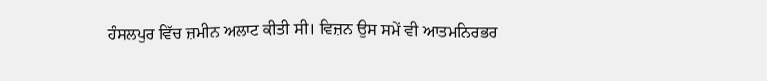ਹੰਸਲਪੁਰ ਵਿੱਚ ਜ਼ਮੀਨ ਅਲਾਟ ਕੀਤੀ ਸੀ। ਵਿਜ਼ਨ ਉਸ ਸਮੇਂ ਵੀ ਆਤਮਨਿਰਭਰ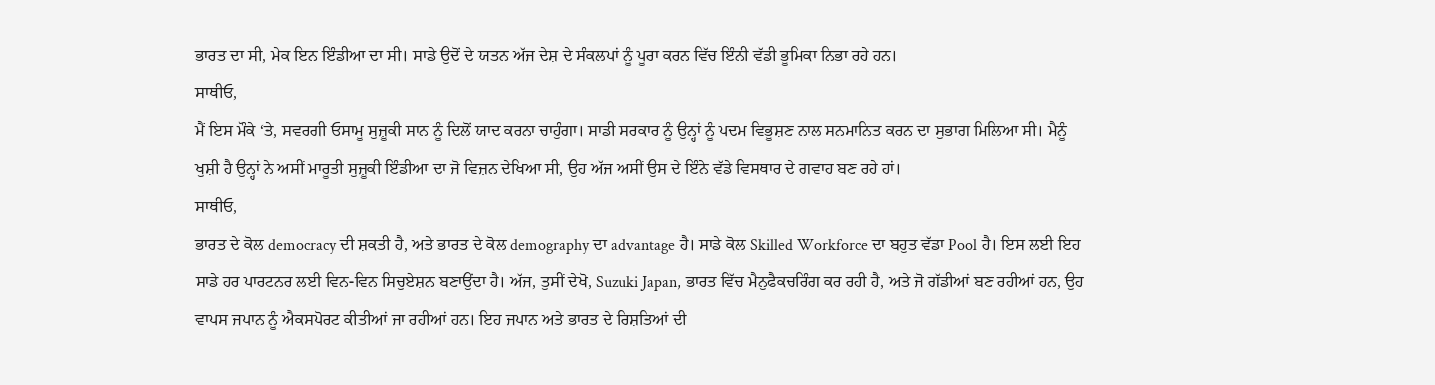ਭਾਰਤ ਦਾ ਸੀ, ਮੇਕ ਇਨ ਇੰਡੀਆ ਦਾ ਸੀ। ਸਾਡੇ ਉਦੋਂ ਦੇ ਯਤਨ ਅੱਜ ਦੇਸ਼ ਦੇ ਸੰਕਲਪਾਂ ਨੂੰ ਪੂਰਾ ਕਰਨ ਵਿੱਚ ਇੰਨੀ ਵੱਡੀ ਭੂਮਿਕਾ ਨਿਭਾ ਰਹੇ ਹਨ।
ਸਾਥੀਓ,
ਮੈਂ ਇਸ ਮੌਕੇ ‘ਤੇ, ਸਵਰਗੀ ਓਸਾਮੂ ਸੁਜ਼ੂਕੀ ਸਾਨ ਨੂੰ ਦਿਲੋਂ ਯਾਦ ਕਰਨਾ ਚਾਹੁੰਗਾ। ਸਾਡੀ ਸਰਕਾਰ ਨੂੰ ਉਨ੍ਹਾਂ ਨੂੰ ਪਦਮ ਵਿਭੂਸ਼ਣ ਨਾਲ ਸਨਮਾਨਿਤ ਕਰਨ ਦਾ ਸੁਭਾਗ ਮਿਲਿਆ ਸੀ। ਮੈਨੂੰ ਖੁਸ਼ੀ ਹੈ ਉਨ੍ਹਾਂ ਨੇ ਅਸੀਂ ਮਾਰੂਤੀ ਸੁਜ਼ੂਕੀ ਇੰਡੀਆ ਦਾ ਜੋ ਵਿਜ਼ਨ ਦੇਖਿਆ ਸੀ, ਉਹ ਅੱਜ ਅਸੀਂ ਉਸ ਦੇ ਇੰਨੇ ਵੱਡੇ ਵਿਸਥਾਰ ਦੇ ਗਵਾਹ ਬਣ ਰਹੇ ਹਾਂ।
ਸਾਥੀਓ,
ਭਾਰਤ ਦੇ ਕੋਲ democracy ਦੀ ਸ਼ਕਤੀ ਹੈ, ਅਤੇ ਭਾਰਤ ਦੇ ਕੋਲ demography ਦਾ advantage ਹੈ। ਸਾਡੇ ਕੋਲ Skilled Workforce ਦਾ ਬਹੁਤ ਵੱਡਾ Pool ਹੈ। ਇਸ ਲਈ ਇਹ ਸਾਡੇ ਹਰ ਪਾਰਟਨਰ ਲਈ ਵਿਨ-ਵਿਨ ਸਿਚੁਏਸ਼ਨ ਬਣਾਉਂਦਾ ਹੈ। ਅੱਜ, ਤੁਸੀਂ ਦੇਖੋ, Suzuki Japan, ਭਾਰਤ ਵਿੱਚ ਮੈਨੁਫੈਕਚਰਿੰਗ ਕਰ ਰਹੀ ਹੈ, ਅਤੇ ਜੋ ਗੱਡੀਆਂ ਬਣ ਰਹੀਆਂ ਹਨ, ਉਹ ਵਾਪਸ ਜਪਾਨ ਨੂੰ ਐਕਸਪੋਰਟ ਕੀਤੀਆਂ ਜਾ ਰਹੀਆਂ ਹਨ। ਇਹ ਜਪਾਨ ਅਤੇ ਭਾਰਤ ਦੇ ਰਿਸ਼ਤਿਆਂ ਦੀ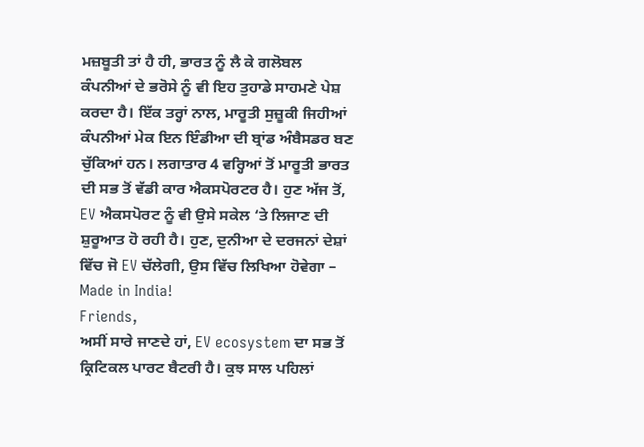ਮਜ਼ਬੂਤੀ ਤਾਂ ਹੈ ਹੀ, ਭਾਰਤ ਨੂੰ ਲੈ ਕੇ ਗਲੋਬਲ ਕੰਪਨੀਆਂ ਦੇ ਭਰੋਸੇ ਨੂੰ ਵੀ ਇਹ ਤੁਹਾਡੇ ਸਾਹਮਣੇ ਪੇਸ਼ ਕਰਦਾ ਹੈ। ਇੱਕ ਤਰ੍ਹਾਂ ਨਾਲ, ਮਾਰੂਤੀ ਸੁਜ਼ੂਕੀ ਜਿਹੀਆਂ ਕੰਪਨੀਆਂ ਮੇਕ ਇਨ ਇੰਡੀਆ ਦੀ ਬ੍ਰਾਂਡ ਅੰਬੈਸਡਰ ਬਣ ਚੁੱਕਿਆਂ ਹਨ। ਲਗਾਤਾਰ 4 ਵਰ੍ਹਿਆਂ ਤੋਂ ਮਾਰੂਤੀ ਭਾਰਤ ਦੀ ਸਭ ਤੋਂ ਵੱਡੀ ਕਾਰ ਐਕਸਪੋਰਟਰ ਹੈ। ਹੁਣ ਅੱਜ ਤੋਂ, EV ਐਕਸਪੋਰਟ ਨੂੰ ਵੀ ਉਸੇ ਸਕੇਲ ‘ਤੇ ਲਿਜਾਣ ਦੀ ਸ਼ੁਰੂਆਤ ਹੋ ਰਹੀ ਹੈ। ਹੁਣ, ਦੁਨੀਆ ਦੇ ਦਰਜਨਾਂ ਦੇਸ਼ਾਂ ਵਿੱਚ ਜੋ EV ਚੱਲੇਗੀ, ਉਸ ਵਿੱਚ ਲਿਖਿਆ ਹੋਵੇਗਾ – Made in India!
Friends,
ਅਸੀਂ ਸਾਰੇ ਜਾਣਦੇ ਹਾਂ, EV ecosystem ਦਾ ਸਭ ਤੋਂ ਕ੍ਰਿਟਿਕਲ ਪਾਰਟ ਬੈਟਰੀ ਹੈ। ਕੁਝ ਸਾਲ ਪਹਿਲਾਂ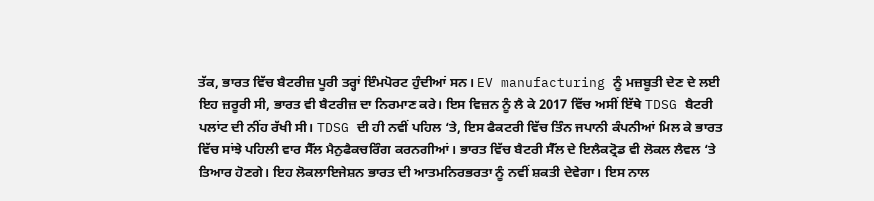ਤੱਕ, ਭਾਰਤ ਵਿੱਚ ਬੈਟਰੀਜ਼ ਪੂਰੀ ਤਰ੍ਹਾਂ ਇੰਮਪੋਰਟ ਹੁੰਦੀਆਂ ਸਨ। EV manufacturing ਨੂੰ ਮਜ਼ਬੂਤੀ ਦੇਣ ਦੇ ਲਈ ਇਹ ਜ਼ਰੂਰੀ ਸੀ, ਭਾਰਤ ਵੀ ਬੈਟਰੀਜ਼ ਦਾ ਨਿਰਮਾਣ ਕਰੇ। ਇਸ ਵਿਜ਼ਨ ਨੂੰ ਲੈ ਕੇ 2017 ਵਿੱਚ ਅਸੀਂ ਇੱਥੇ TDSG ਬੈਟਰੀ ਪਲਾਂਟ ਦੀ ਨੀਂਹ ਰੱਖੀ ਸੀ। TDSG ਦੀ ਹੀ ਨਵੀਂ ਪਹਿਲ ‘ਤੇ, ਇਸ ਫੈਕਟਰੀ ਵਿੱਚ ਤਿੰਨ ਜਪਾਨੀ ਕੰਪਨੀਆਂ ਮਿਲ ਕੇ ਭਾਰਤ ਵਿੱਚ ਸਾਂਝੇ ਪਹਿਲੀ ਵਾਰ ਸੈੱਲ ਮੈਨੁਫੈਕਚਰਿੰਗ ਕਰਨਗੀਆਂ। ਭਾਰਤ ਵਿੱਚ ਬੈਟਰੀ ਸੈੱਲ ਦੇ ਇਲੈਕਟ੍ਰੋਡ ਵੀ ਲੋਕਲ ਲੈਵਲ ‘ਤੇ ਤਿਆਰ ਹੋਣਗੇ। ਇਹ ਲੋਕਲਾਇਜੇਸ਼ਨ ਭਾਰਤ ਦੀ ਆਤਮਨਿਰਭਰਤਾ ਨੂੰ ਨਵੀਂ ਸ਼ਕਤੀ ਦੇਵੇਗਾ। ਇਸ ਨਾਲ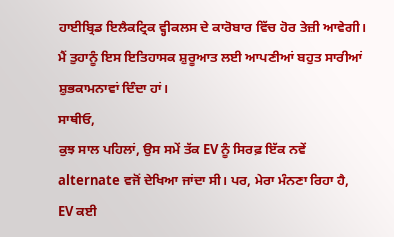ਹਾਈਬ੍ਰਿਡ ਇਲੈਕਟ੍ਰਿਕ ਵ੍ਹੀਕਲਸ ਦੇ ਕਾਰੋਬਾਰ ਵਿੱਚ ਹੋਰ ਤੇਜ਼ੀ ਆਵੇਗੀ। ਮੈਂ ਤੁਹਾਨੂੰ ਇਸ ਇਤਿਹਾਸਕ ਸ਼ੁਰੂਆਤ ਲਈ ਆਪਣੀਆਂ ਬਹੁਤ ਸਾਰੀਆਂ ਸ਼ੁਭਕਾਮਨਾਵਾਂ ਦਿੰਦਾ ਹਾਂ।
ਸਾਥੀਓ,
ਕੁਝ ਸਾਲ ਪਹਿਲਾਂ, ਉਸ ਸਮੇਂ ਤੱਕ EV ਨੂੰ ਸਿਰਫ਼ ਇੱਕ ਨਵੇਂ alternate ਵਜੋਂ ਦੇਖਿਆ ਜਾਂਦਾ ਸੀ। ਪਰ, ਮੇਰਾ ਮੰਨਣਾ ਰਿਹਾ ਹੈ, EV ਕਈ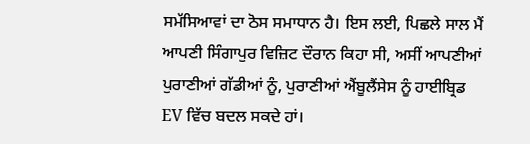ਸਮੱਸਿਆਵਾਂ ਦਾ ਠੋਸ ਸਮਾਧਾਨ ਹੈ। ਇਸ ਲਈ, ਪਿਛਲੇ ਸਾਲ ਮੈਂ ਆਪਣੀ ਸਿੰਗਾਪੁਰ ਵਿਜ਼ਿਟ ਦੌਰਾਨ ਕਿਹਾ ਸੀ, ਅਸੀਂ ਆਪਣੀਆਂ ਪੁਰਾਣੀਆਂ ਗੱਡੀਆਂ ਨੂੰ, ਪੁਰਾਣੀਆਂ ਐਂਬੂਲੈਂਸੇਸ ਨੂੰ ਹਾਈਬ੍ਰਿਡ EV ਵਿੱਚ ਬਦਲ ਸਕਦੇ ਹਾਂ।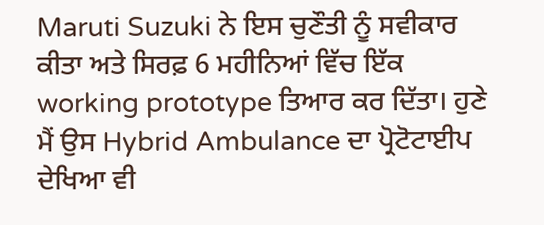Maruti Suzuki ਨੇ ਇਸ ਚੁਣੌਤੀ ਨੂੰ ਸਵੀਕਾਰ ਕੀਤਾ ਅਤੇ ਸਿਰਫ਼ 6 ਮਹੀਨਿਆਂ ਵਿੱਚ ਇੱਕ working prototype ਤਿਆਰ ਕਰ ਦਿੱਤਾ। ਹੁਣੇ ਮੈਂ ਉਸ Hybrid Ambulance ਦਾ ਪ੍ਰੋਟੋਟਾਈਪ ਦੇਖਿਆ ਵੀ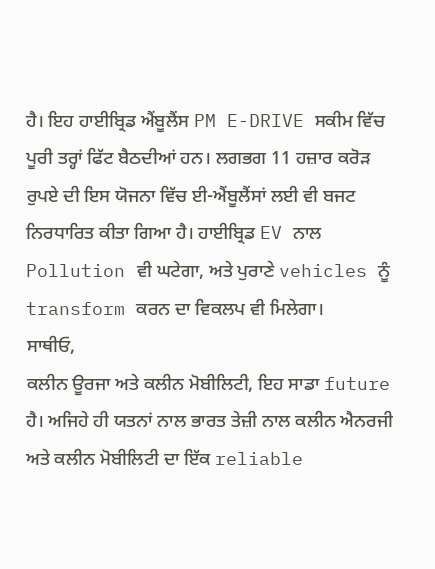ਹੈ। ਇਹ ਹਾਈਬ੍ਰਿਡ ਐਂਬੂਲੈਂਸ PM E-DRIVE ਸਕੀਮ ਵਿੱਚ ਪੂਰੀ ਤਰ੍ਹਾਂ ਫਿੱਟ ਬੈਠਦੀਆਂ ਹਨ। ਲਗਭਗ 11 ਹਜ਼ਾਰ ਕਰੋੜ ਰੁਪਏ ਦੀ ਇਸ ਯੋਜਨਾ ਵਿੱਚ ਈ-ਐਂਬੂਲੈਂਸਾਂ ਲਈ ਵੀ ਬਜਟ ਨਿਰਧਾਰਿਤ ਕੀਤਾ ਗਿਆ ਹੈ। ਹਾਈਬ੍ਰਿਡ EV ਨਾਲ Pollution ਵੀ ਘਟੇਗਾ, ਅਤੇ ਪੁਰਾਣੇ vehicles ਨੂੰ transform ਕਰਨ ਦਾ ਵਿਕਲਪ ਵੀ ਮਿਲੇਗਾ।
ਸਾਥੀਓ,
ਕਲੀਨ ਊਰਜਾ ਅਤੇ ਕਲੀਨ ਮੋਬੀਲਿਟੀ, ਇਹ ਸਾਡਾ future ਹੈ। ਅਜਿਹੇ ਹੀ ਯਤਨਾਂ ਨਾਲ ਭਾਰਤ ਤੇਜ਼ੀ ਨਾਲ ਕਲੀਨ ਐਨਰਜੀ ਅਤੇ ਕਲੀਨ ਮੋਬੀਲਿਟੀ ਦਾ ਇੱਕ reliable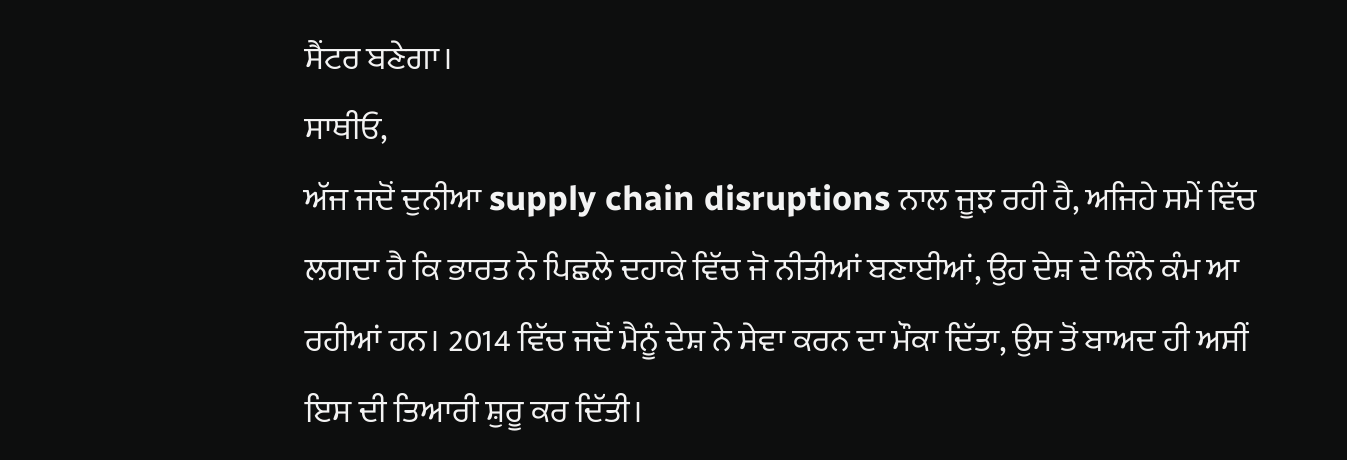ਸੈਂਟਰ ਬਣੇਗਾ।
ਸਾਥੀਓ,
ਅੱਜ ਜਦੋਂ ਦੁਨੀਆ supply chain disruptions ਨਾਲ ਜੂਝ ਰਹੀ ਹੈ, ਅਜਿਹੇ ਸਮੇਂ ਵਿੱਚ ਲਗਦਾ ਹੈ ਕਿ ਭਾਰਤ ਨੇ ਪਿਛਲੇ ਦਹਾਕੇ ਵਿੱਚ ਜੋ ਨੀਤੀਆਂ ਬਣਾਈਆਂ, ਉਹ ਦੇਸ਼ ਦੇ ਕਿੰਨੇ ਕੰਮ ਆ ਰਹੀਆਂ ਹਨ। 2014 ਵਿੱਚ ਜਦੋਂ ਮੈਨੂੰ ਦੇਸ਼ ਨੇ ਸੇਵਾ ਕਰਨ ਦਾ ਮੌਕਾ ਦਿੱਤਾ, ਉਸ ਤੋਂ ਬਾਅਦ ਹੀ ਅਸੀਂ ਇਸ ਦੀ ਤਿਆਰੀ ਸ਼ੁਰੂ ਕਰ ਦਿੱਤੀ।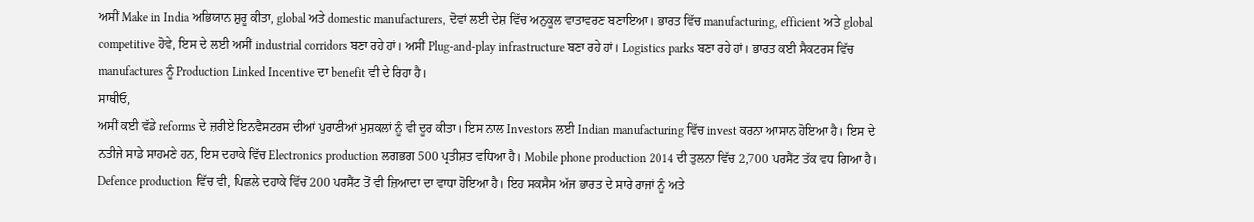ਅਸੀਂ Make in India ਅਭਿਯਾਨ ਸ਼ੁਰੂ ਕੀਤਾ, global ਅਤੇ domestic manufacturers, ਦੋਵਾਂ ਲਈ ਦੇਸ਼ ਵਿੱਚ ਅਨੁਕੂਲ ਵਾਤਾਵਰਣ ਬਣਾਇਆ। ਭਾਰਤ ਵਿੱਚ manufacturing, efficient ਅਤੇ global competitive ਹੋਵੇ, ਇਸ ਦੇ ਲਈ ਅਸੀਂ industrial corridors ਬਣਾ ਰਹੇ ਹਾਂ। ਅਸੀਂ Plug-and-play infrastructure ਬਣਾ ਰਹੇ ਹਾਂ। Logistics parks ਬਣਾ ਰਹੇ ਹਾਂ। ਭਾਰਤ ਕਈ ਸੈਕਟਰਸ ਵਿੱਚ manufactures ਨੂੰ Production Linked Incentive ਦਾ benefit ਵੀ ਦੇ ਰਿਹਾ ਹੈ।
ਸਾਥੀਓ,
ਅਸੀਂ ਕਈ ਵੱਡੇ reforms ਦੇ ਜ਼ਰੀਏ ਇਨਵੈਸਟਰਸ ਦੀਆਂ ਪੁਰਾਣੀਆਂ ਮੁਸ਼ਕਲਾਂ ਨੂੰ ਵੀ ਦੂਰ ਕੀਤਾ। ਇਸ ਨਾਲ Investors ਲਈ Indian manufacturing ਵਿੱਚ invest ਕਰਨਾ ਆਸਾਨ ਹੋਇਆ ਹੈ। ਇਸ ਦੇ ਨਤੀਜੇ ਸਾਡੇ ਸਾਹਮਣੇ ਹਨ, ਇਸ ਦਹਾਕੇ ਵਿੱਚ Electronics production ਲਗਭਗ 500 ਪ੍ਰਤੀਸ਼ਤ ਵਧਿਆ ਹੈ। Mobile phone production 2014 ਦੀ ਤੁਲਨਾ ਵਿੱਚ 2,700 ਪਰਸੈਂਟ ਤੱਕ ਵਧ ਗਿਆ ਹੈ। Defence production ਵਿੱਚ ਵੀ, ਪਿਛਲੇ ਦਹਾਕੇ ਵਿੱਚ 200 ਪਰਸੈਂਟ ਤੋਂ ਵੀ ਜ਼ਿਆਦਾ ਦਾ ਵਾਧਾ ਹੋਇਆ ਹੈ। ਇਹ ਸਕਸੈਸ ਅੱਜ ਭਾਰਤ ਦੇ ਸਾਰੇ ਰਾਜਾਂ ਨੂੰ ਅਤੇ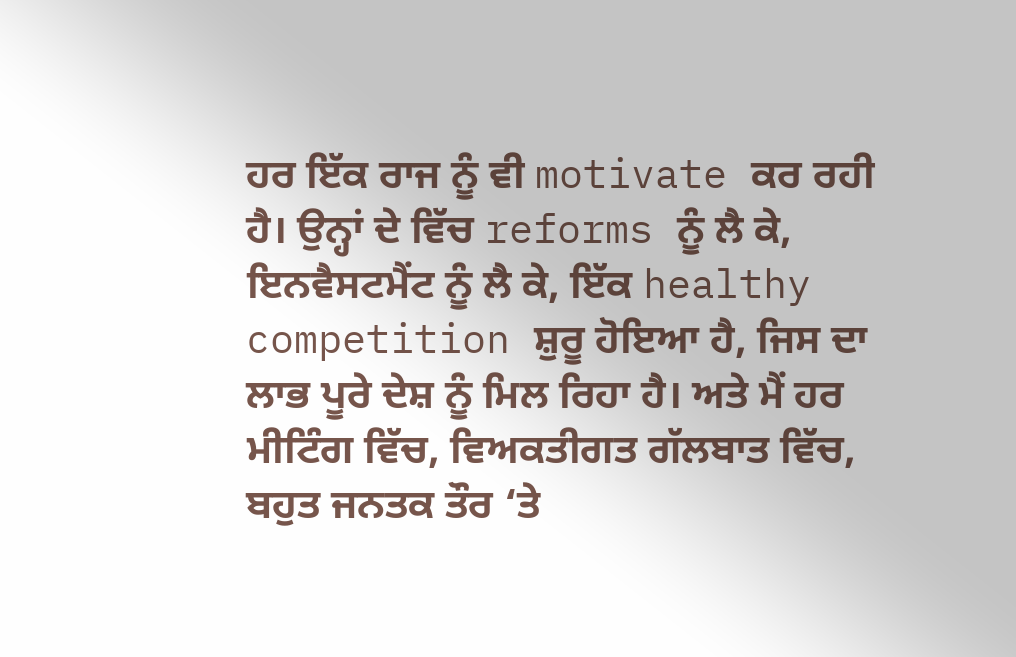ਹਰ ਇੱਕ ਰਾਜ ਨੂੰ ਵੀ motivate ਕਰ ਰਹੀ ਹੈ। ਉਨ੍ਹਾਂ ਦੇ ਵਿੱਚ reforms ਨੂੰ ਲੈ ਕੇ, ਇਨਵੈਸਟਮੈਂਟ ਨੂੰ ਲੈ ਕੇ, ਇੱਕ healthy competition ਸ਼ੁਰੂ ਹੋਇਆ ਹੈ, ਜਿਸ ਦਾ ਲਾਭ ਪੂਰੇ ਦੇਸ਼ ਨੂੰ ਮਿਲ ਰਿਹਾ ਹੈ। ਅਤੇ ਮੈਂ ਹਰ ਮੀਟਿੰਗ ਵਿੱਚ, ਵਿਅਕਤੀਗਤ ਗੱਲਬਾਤ ਵਿੱਚ, ਬਹੁਤ ਜਨਤਕ ਤੌਰ ‘ਤੇ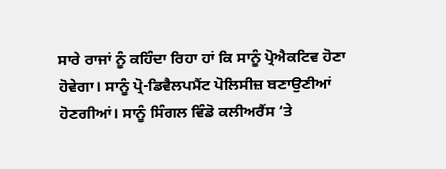ਸਾਰੇ ਰਾਜਾਂ ਨੂੰ ਕਹਿੰਦਾ ਰਿਹਾ ਹਾਂ ਕਿ ਸਾਨੂੰ ਪ੍ਰੋਐਕਟਿਵ ਹੋਣਾ ਹੋਵੇਗਾ। ਸਾਨੂੰ ਪ੍ਰੋ-ਡਿਵੈਲਪਮੈਂਟ ਪੋਲਿਸੀਜ਼ ਬਣਾਉਣੀਆਂ ਹੋਣਗੀਆਂ। ਸਾਨੂੰ ਸਿੰਗਲ ਵਿੰਡੋ ਕਲੀਅਰੈਂਸ ‘ਤੇ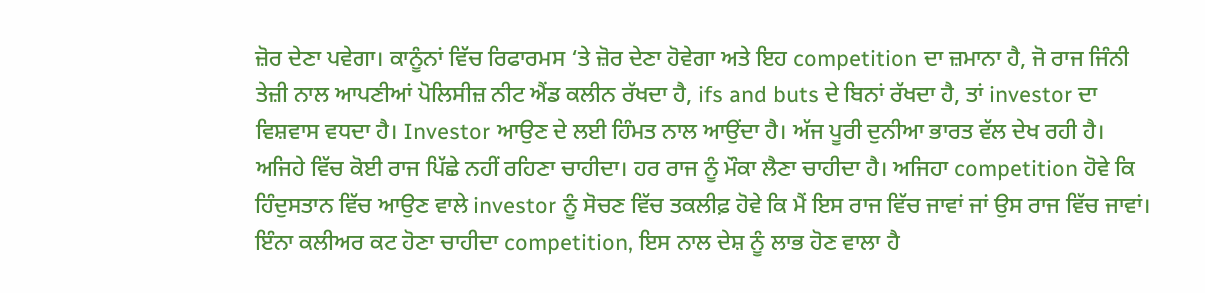ਜ਼ੋਰ ਦੇਣਾ ਪਵੇਗਾ। ਕਾਨੂੰਨਾਂ ਵਿੱਚ ਰਿਫਾਰਮਸ ‘ਤੇ ਜ਼ੋਰ ਦੇਣਾ ਹੋਵੇਗਾ ਅਤੇ ਇਹ competition ਦਾ ਜ਼ਮਾਨਾ ਹੈ, ਜੋ ਰਾਜ ਜਿੰਨੀ ਤੇਜ਼ੀ ਨਾਲ ਆਪਣੀਆਂ ਪੋਲਿਸੀਜ਼ ਨੀਟ ਐਂਡ ਕਲੀਨ ਰੱਖਦਾ ਹੈ, ifs and buts ਦੇ ਬਿਨਾਂ ਰੱਖਦਾ ਹੈ, ਤਾਂ investor ਦਾ ਵਿਸ਼ਵਾਸ ਵਧਦਾ ਹੈ। Investor ਆਉਣ ਦੇ ਲਈ ਹਿੰਮਤ ਨਾਲ ਆਉਂਦਾ ਹੈ। ਅੱਜ ਪੂਰੀ ਦੁਨੀਆ ਭਾਰਤ ਵੱਲ ਦੇਖ ਰਹੀ ਹੈ। ਅਜਿਹੇ ਵਿੱਚ ਕੋਈ ਰਾਜ ਪਿੱਛੇ ਨਹੀਂ ਰਹਿਣਾ ਚਾਹੀਦਾ। ਹਰ ਰਾਜ ਨੂੰ ਮੌਕਾ ਲੈਣਾ ਚਾਹੀਦਾ ਹੈ। ਅਜਿਹਾ competition ਹੋਵੇ ਕਿ ਹਿੰਦੁਸਤਾਨ ਵਿੱਚ ਆਉਣ ਵਾਲੇ investor ਨੂੰ ਸੋਚਣ ਵਿੱਚ ਤਕਲੀਫ਼ ਹੋਵੇ ਕਿ ਮੈਂ ਇਸ ਰਾਜ ਵਿੱਚ ਜਾਵਾਂ ਜਾਂ ਉਸ ਰਾਜ ਵਿੱਚ ਜਾਵਾਂ। ਇੰਨਾ ਕਲੀਅਰ ਕਟ ਹੋਣਾ ਚਾਹੀਦਾ competition, ਇਸ ਨਾਲ ਦੇਸ਼ ਨੂੰ ਲਾਭ ਹੋਣ ਵਾਲਾ ਹੈ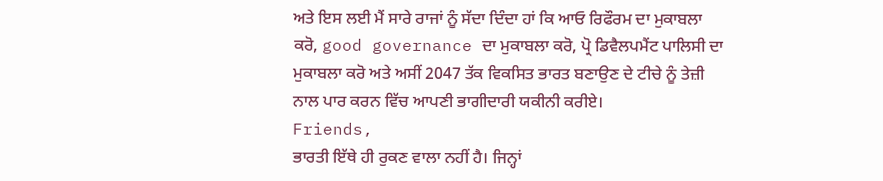ਅਤੇ ਇਸ ਲਈ ਮੈਂ ਸਾਰੇ ਰਾਜਾਂ ਨੂੰ ਸੱਦਾ ਦਿੰਦਾ ਹਾਂ ਕਿ ਆਓ ਰਿਫੌਰਮ ਦਾ ਮੁਕਾਬਲਾ ਕਰੋ, good governance ਦਾ ਮੁਕਾਬਲਾ ਕਰੋ, ਪ੍ਰੋ ਡਿਵੈਲਪਮੈਂਟ ਪਾਲਿਸੀ ਦਾ ਮੁਕਾਬਲਾ ਕਰੋ ਅਤੇ ਅਸੀਂ 2047 ਤੱਕ ਵਿਕਸਿਤ ਭਾਰਤ ਬਣਾਉਣ ਦੇ ਟੀਚੇ ਨੂੰ ਤੇਜ਼ੀ ਨਾਲ ਪਾਰ ਕਰਨ ਵਿੱਚ ਆਪਣੀ ਭਾਗੀਦਾਰੀ ਯਕੀਨੀ ਕਰੀਏ।
Friends,
ਭਾਰਤੀ ਇੱਥੇ ਹੀ ਰੁਕਣ ਵਾਲਾ ਨਹੀਂ ਹੈ। ਜਿਨ੍ਹਾਂ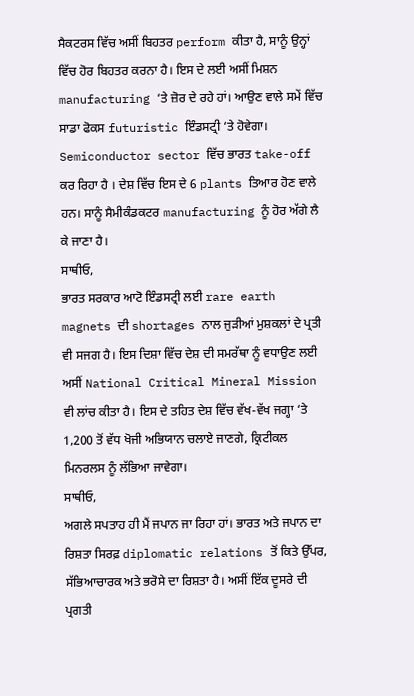ਸੈਕਟਰਸ ਵਿੱਚ ਅਸੀਂ ਬਿਹਤਰ perform ਕੀਤਾ ਹੈ, ਸਾਨੂੰ ਉਨ੍ਹਾਂ ਵਿੱਚ ਹੋਰ ਬਿਹਤਰ ਕਰਨਾ ਹੈ। ਇਸ ਦੇ ਲਈ ਅਸੀਂ ਮਿਸ਼ਨ manufacturing ‘ਤੇ ਜ਼ੋਰ ਦੇ ਰਹੇ ਹਾਂ। ਆਉਣ ਵਾਲੇ ਸਮੇਂ ਵਿੱਚ ਸਾਡਾ ਫੋਕਸ futuristic ਇੰਡਸਟ੍ਰੀ ‘ਤੇ ਹੋਵੇਗਾ। Semiconductor sector ਵਿੱਚ ਭਾਰਤ take-off ਕਰ ਰਿਹਾ ਹੈ । ਦੇਸ਼ ਵਿੱਚ ਇਸ ਦੇ 6 plants ਤਿਆਰ ਹੋਣ ਵਾਲੇ ਹਨ। ਸਾਨੂੰ ਸੈਮੀਕੰਡਕਟਰ manufacturing ਨੂੰ ਹੋਰ ਅੱਗੇ ਲੈ ਕੇ ਜਾਣਾ ਹੈ।
ਸਾਥੀਓ,
ਭਾਰਤ ਸਰਕਾਰ ਆਟੋ ਇੰਡਸਟ੍ਰੀ ਲਈ rare earth magnets ਦੀ shortages ਨਾਲ ਜੁੜੀਆਂ ਮੁਸ਼ਕਲਾਂ ਦੇ ਪ੍ਰਤੀ ਵੀ ਸਜਗ ਹੈ। ਇਸ ਦਿਸ਼ਾ ਵਿੱਚ ਦੇਸ਼ ਦੀ ਸਮਰੱਥਾ ਨੂੰ ਵਧਾਉਣ ਲਈ ਅਸੀਂ National Critical Mineral Mission ਵੀ ਲਾਂਚ ਕੀਤਾ ਹੈ। ਇਸ ਦੇ ਤਹਿਤ ਦੇਸ਼ ਵਿੱਚ ਵੱਖ-ਵੱਖ ਜਗ੍ਹਾ ‘ਤੇ 1,200 ਤੋਂ ਵੱਧ ਖੋਜੀ ਅਭਿਯਾਨ ਚਲਾਏ ਜਾਣਗੇ, ਕ੍ਰਿਟੀਕਲ ਮਿਨਰਲਸ ਨੂੰ ਲੱਭਿਆ ਜਾਵੇਗਾ।
ਸਾਥੀਓ,
ਅਗਲੇ ਸਪਤਾਹ ਹੀ ਮੈਂ ਜਪਾਨ ਜਾ ਰਿਹਾ ਹਾਂ। ਭਾਰਤ ਅਤੇ ਜਪਾਨ ਦਾ ਰਿਸ਼ਤਾ ਸਿਰਫ਼ diplomatic relations ਤੋਂ ਕਿਤੇ ਉੱਪਰ, ਸੱਭਿਆਚਾਰਕ ਅਤੇ ਭਰੋਸੇ ਦਾ ਰਿਸ਼ਤਾ ਹੈ। ਅਸੀਂ ਇੱਕ ਦੂਸਰੇ ਦੀ ਪ੍ਰਗਤੀ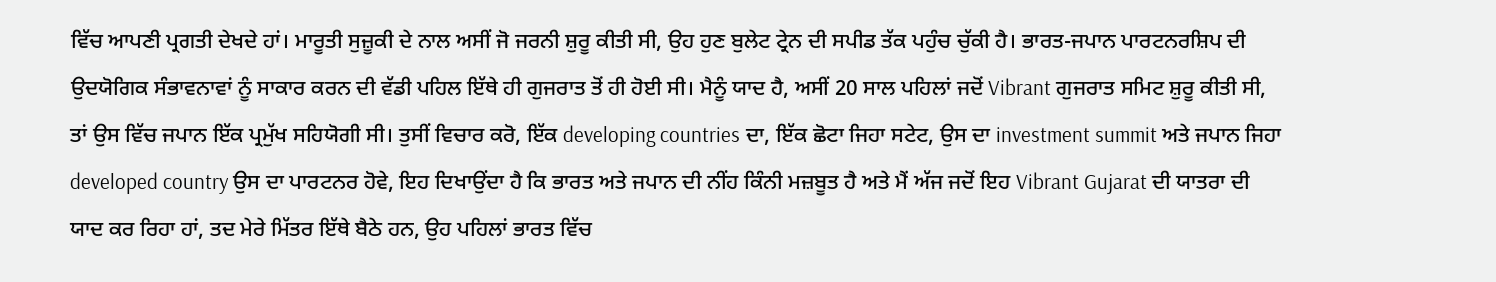ਵਿੱਚ ਆਪਣੀ ਪ੍ਰਗਤੀ ਦੇਖਦੇ ਹਾਂ। ਮਾਰੂਤੀ ਸੁਜ਼ੂਕੀ ਦੇ ਨਾਲ ਅਸੀਂ ਜੋ ਜਰਨੀ ਸ਼ੁਰੂ ਕੀਤੀ ਸੀ, ਉਹ ਹੁਣ ਬੁਲੇਟ ਟ੍ਰੇਨ ਦੀ ਸਪੀਡ ਤੱਕ ਪਹੁੰਚ ਚੁੱਕੀ ਹੈ। ਭਾਰਤ-ਜਪਾਨ ਪਾਰਟਨਰਸ਼ਿਪ ਦੀ ਉਦਯੋਗਿਕ ਸੰਭਾਵਨਾਵਾਂ ਨੂੰ ਸਾਕਾਰ ਕਰਨ ਦੀ ਵੱਡੀ ਪਹਿਲ ਇੱਥੇ ਹੀ ਗੁਜਰਾਤ ਤੋਂ ਹੀ ਹੋਈ ਸੀ। ਮੈਨੂੰ ਯਾਦ ਹੈ, ਅਸੀਂ 20 ਸਾਲ ਪਹਿਲਾਂ ਜਦੋਂ Vibrant ਗੁਜਰਾਤ ਸਮਿਟ ਸ਼ੁਰੂ ਕੀਤੀ ਸੀ,
ਤਾਂ ਉਸ ਵਿੱਚ ਜਪਾਨ ਇੱਕ ਪ੍ਰਮੁੱਖ ਸਹਿਯੋਗੀ ਸੀ। ਤੁਸੀਂ ਵਿਚਾਰ ਕਰੋ, ਇੱਕ developing countries ਦਾ, ਇੱਕ ਛੋਟਾ ਜਿਹਾ ਸਟੇਟ, ਉਸ ਦਾ investment summit ਅਤੇ ਜਪਾਨ ਜਿਹਾ developed country ਉਸ ਦਾ ਪਾਰਟਨਰ ਹੋਵੇ, ਇਹ ਦਿਖਾਉਂਦਾ ਹੈ ਕਿ ਭਾਰਤ ਅਤੇ ਜਪਾਨ ਦੀ ਨੀਂਹ ਕਿੰਨੀ ਮਜ਼ਬੂਤ ਹੈ ਅਤੇ ਮੈਂ ਅੱਜ ਜਦੋਂ ਇਹ Vibrant Gujarat ਦੀ ਯਾਤਰਾ ਦੀ ਯਾਦ ਕਰ ਰਿਹਾ ਹਾਂ, ਤਦ ਮੇਰੇ ਮਿੱਤਰ ਇੱਥੇ ਬੈਠੇ ਹਨ, ਉਹ ਪਹਿਲਾਂ ਭਾਰਤ ਵਿੱਚ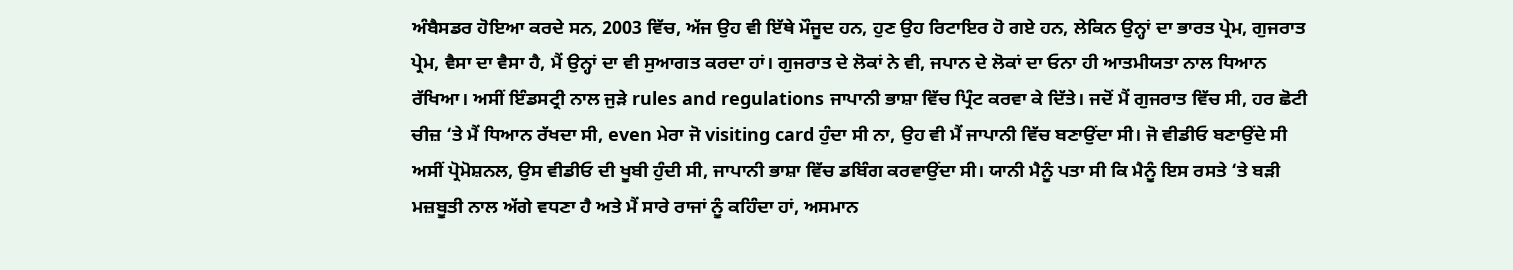ਅੰਬੈਸਡਰ ਹੋਇਆ ਕਰਦੇ ਸਨ, 2003 ਵਿੱਚ, ਅੱਜ ਉਹ ਵੀ ਇੱਥੇ ਮੌਜੂਦ ਹਨ, ਹੁਣ ਉਹ ਰਿਟਾਇਰ ਹੋ ਗਏ ਹਨ, ਲੇਕਿਨ ਉਨ੍ਹਾਂ ਦਾ ਭਾਰਤ ਪ੍ਰੇਮ, ਗੁਜਰਾਤ ਪ੍ਰੇਮ, ਵੈਸਾ ਦਾ ਵੈਸਾ ਹੈ, ਮੈਂ ਉਨ੍ਹਾਂ ਦਾ ਵੀ ਸੁਆਗਤ ਕਰਦਾ ਹਾਂ। ਗੁਜਰਾਤ ਦੇ ਲੋਕਾਂ ਨੇ ਵੀ, ਜਪਾਨ ਦੇ ਲੋਕਾਂ ਦਾ ਓਨਾ ਹੀ ਆਤਮੀਯਤਾ ਨਾਲ ਧਿਆਨ ਰੱਖਿਆ। ਅਸੀਂ ਇੰਡਸਟ੍ਰੀ ਨਾਲ ਜੁੜੇ rules and regulations ਜਾਪਾਨੀ ਭਾਸ਼ਾ ਵਿੱਚ ਪ੍ਰਿੰਟ ਕਰਵਾ ਕੇ ਦਿੱਤੇ। ਜਦੋਂ ਮੈਂ ਗੁਜਰਾਤ ਵਿੱਚ ਸੀ, ਹਰ ਛੋਟੀ ਚੀਜ਼ ‘ਤੇ ਮੈਂ ਧਿਆਨ ਰੱਖਦਾ ਸੀ, even ਮੇਰਾ ਜੋ visiting card ਹੁੰਦਾ ਸੀ ਨਾ, ਉਹ ਵੀ ਮੈਂ ਜਾਪਾਨੀ ਵਿੱਚ ਬਣਾਉਂਦਾ ਸੀ। ਜੋ ਵੀਡੀਓ ਬਣਾਉਂਦੇ ਸੀ ਅਸੀਂ ਪ੍ਰੋਮੋਸ਼ਨਲ, ਉਸ ਵੀਡੀਓ ਦੀ ਖੂਬੀ ਹੁੰਦੀ ਸੀ, ਜਾਪਾਨੀ ਭਾਸ਼ਾ ਵਿੱਚ ਡਬਿੰਗ ਕਰਵਾਉਂਦਾ ਸੀ। ਯਾਨੀ ਮੈਨੂੰ ਪਤਾ ਸੀ ਕਿ ਮੈਨੂੰ ਇਸ ਰਸਤੇ ‘ਤੇ ਬੜੀ ਮਜ਼ਬੂਤੀ ਨਾਲ ਅੱਗੇ ਵਧਣਾ ਹੈ ਅਤੇ ਮੈਂ ਸਾਰੇ ਰਾਜਾਂ ਨੂੰ ਕਹਿੰਦਾ ਹਾਂ, ਅਸਮਾਨ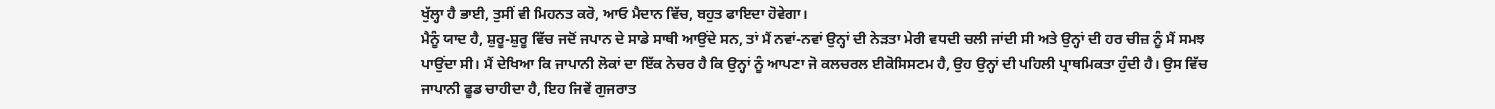ਖੁੱਲ੍ਹਾ ਹੈ ਭਾਈ, ਤੁਸੀਂ ਵੀ ਮਿਹਨਤ ਕਰੋ, ਆਓ ਮੈਦਾਨ ਵਿੱਚ, ਬਹੁਤ ਫਾਇਦਾ ਹੋਵੇਗਾ।
ਮੈਨੂੰ ਯਾਦ ਹੈ, ਸ਼ੁਰੂ-ਸ਼ੁਰੂ ਵਿੱਚ ਜਦੋਂ ਜਪਾਨ ਦੇ ਸਾਡੇ ਸਾਥੀ ਆਉਂਦੇ ਸਨ, ਤਾਂ ਮੈਂ ਨਵਾਂ-ਨਵਾਂ ਉਨ੍ਹਾਂ ਦੀ ਨੇੜਤਾ ਮੇਰੀ ਵਧਦੀ ਚਲੀ ਜਾਂਦੀ ਸੀ ਅਤੇ ਉਨ੍ਹਾਂ ਦੀ ਹਰ ਚੀਜ਼ ਨੂੰ ਮੈਂ ਸਮਝ ਪਾਉਂਦਾ ਸੀ। ਮੈਂ ਦੇਖਿਆ ਕਿ ਜਾਪਾਨੀ ਲੋਕਾਂ ਦਾ ਇੱਕ ਨੇਚਰ ਹੈ ਕਿ ਉਨ੍ਹਾਂ ਨੂੰ ਆਪਣਾ ਜੋ ਕਲਚਰਲ ਈਕੋਸਿਸਟਮ ਹੈ, ਉਹ ਉਨ੍ਹਾਂ ਦੀ ਪਹਿਲੀ ਪ੍ਰਾਥਮਿਕਤਾ ਹੁੰਦੀ ਹੈ। ਉਸ ਵਿੱਚ ਜਾਪਾਨੀ ਫੂਡ ਚਾਹੀਦਾ ਹੈ, ਇਹ ਜਿਵੇਂ ਗੁਜਰਾਤ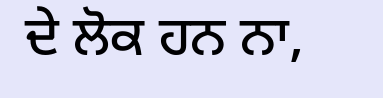ਦੇ ਲੋਕ ਹਨ ਨਾ,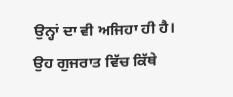ਉਨ੍ਹਾਂ ਦਾ ਵੀ ਅਜਿਹਾ ਹੀ ਹੈ। ਉਹ ਗੁਜਰਾਤ ਵਿੱਚ ਕਿੱਥੇ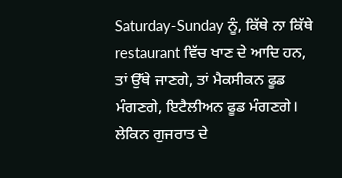Saturday-Sunday ਨੂੰ, ਕਿੱਥੇ ਨਾ ਕਿੱਥੇ restaurant ਵਿੱਚ ਖਾਣ ਦੇ ਆਦਿ ਹਨ, ਤਾਂ ਉੱਥੇ ਜਾਣਗੇ, ਤਾਂ ਮੈਕਸੀਕਨ ਫੂਡ ਮੰਗਣਗੇ, ਇਟੈਲੀਅਨ ਫੂਡ ਮੰਗਣਗੇ। ਲੇਕਿਨ ਗੁਜਰਾਤ ਦੇ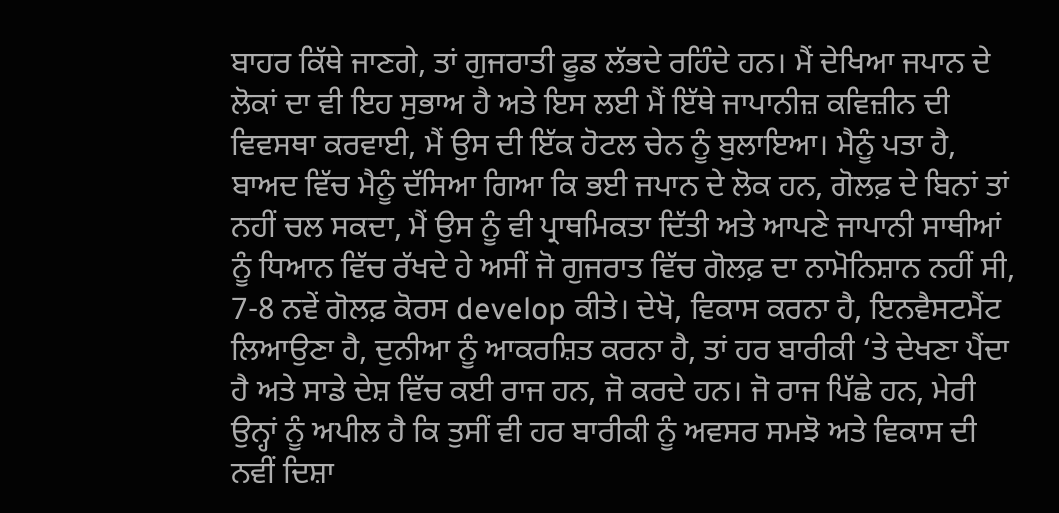ਬਾਹਰ ਕਿੱਥੇ ਜਾਣਗੇ, ਤਾਂ ਗੁਜਰਾਤੀ ਫੂਡ ਲੱਭਦੇ ਰਹਿੰਦੇ ਹਨ। ਮੈਂ ਦੇਖਿਆ ਜਪਾਨ ਦੇ ਲੋਕਾਂ ਦਾ ਵੀ ਇਹ ਸੁਭਾਅ ਹੈ ਅਤੇ ਇਸ ਲਈ ਮੈਂ ਇੱਥੇ ਜਾਪਾਨੀਜ਼ ਕਵਿਜ਼ੀਨ ਦੀ ਵਿਵਸਥਾ ਕਰਵਾਈ, ਮੈਂ ਉਸ ਦੀ ਇੱਕ ਹੋਟਲ ਚੇਨ ਨੂੰ ਬੁਲਾਇਆ। ਮੈਨੂੰ ਪਤਾ ਹੈ, ਬਾਅਦ ਵਿੱਚ ਮੈਨੂੰ ਦੱਸਿਆ ਗਿਆ ਕਿ ਭਈ ਜਪਾਨ ਦੇ ਲੋਕ ਹਨ, ਗੋਲਫ਼ ਦੇ ਬਿਨਾਂ ਤਾਂ ਨਹੀਂ ਚਲ ਸਕਦਾ, ਮੈਂ ਉਸ ਨੂੰ ਵੀ ਪ੍ਰਾਥਮਿਕਤਾ ਦਿੱਤੀ ਅਤੇ ਆਪਣੇ ਜਾਪਾਨੀ ਸਾਥੀਆਂ ਨੂੰ ਧਿਆਨ ਵਿੱਚ ਰੱਖਦੇ ਹੇ ਅਸੀਂ ਜੋ ਗੁਜਰਾਤ ਵਿੱਚ ਗੋਲਫ਼ ਦਾ ਨਾਮੋਨਿਸ਼ਾਨ ਨਹੀਂ ਸੀ, 7-8 ਨਵੇਂ ਗੋਲਫ਼ ਕੋਰਸ develop ਕੀਤੇ। ਦੇਖੋ, ਵਿਕਾਸ ਕਰਨਾ ਹੈ, ਇਨਵੈਸਟਮੈਂਟ ਲਿਆਉਣਾ ਹੈ, ਦੁਨੀਆ ਨੂੰ ਆਕਰਸ਼ਿਤ ਕਰਨਾ ਹੈ, ਤਾਂ ਹਰ ਬਾਰੀਕੀ ‘ਤੇ ਦੇਖਣਾ ਪੈਂਦਾ ਹੈ ਅਤੇ ਸਾਡੇ ਦੇਸ਼ ਵਿੱਚ ਕਈ ਰਾਜ ਹਨ, ਜੋ ਕਰਦੇ ਹਨ। ਜੋ ਰਾਜ ਪਿੱਛੇ ਹਨ, ਮੇਰੀ ਉਨ੍ਹਾਂ ਨੂੰ ਅਪੀਲ ਹੈ ਕਿ ਤੁਸੀਂ ਵੀ ਹਰ ਬਾਰੀਕੀ ਨੂੰ ਅਵਸਰ ਸਮਝੋ ਅਤੇ ਵਿਕਾਸ ਦੀ ਨਵੀਂ ਦਿਸ਼ਾ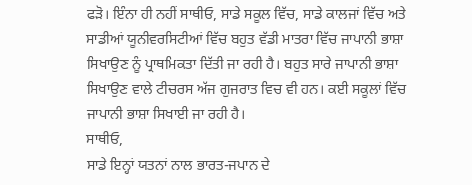ਫੜੋ। ਇੰਨਾ ਹੀ ਨਹੀਂ ਸਾਥੀਓ, ਸਾਡੇ ਸਕੂਲ ਵਿੱਚ, ਸਾਡੇ ਕਾਲਜਾਂ ਵਿੱਚ ਅਤੇ ਸਾਡੀਆਂ ਯੂਨੀਵਰਸਿਟੀਆਂ ਵਿੱਚ ਬਹੁਤ ਵੱਡੀ ਮਾਤਰਾ ਵਿੱਚ ਜਾਪਾਨੀ ਭਾਸ਼ਾ ਸਿਖਾਉਣ ਨੂੰ ਪ੍ਰਾਥਮਿਕਤਾ ਦਿੱਤੀ ਜਾ ਰਹੀ ਹੈ। ਬਹੁਤ ਸਾਰੇ ਜਾਪਾਨੀ ਭਾਸ਼ਾ ਸਿਖਾਉਣ ਵਾਲੇ ਟੀਚਰਸ ਅੱਜ ਗੁਜਰਾਤ ਵਿਚ ਵੀ ਹਨ। ਕਈ ਸਕੂਲਾਂ ਵਿੱਚ ਜਾਪਾਨੀ ਭਾਸ਼ਾ ਸਿਖਾਈ ਜਾ ਰਹੀ ਹੈ।
ਸਾਥੀਓ,
ਸਾਡੇ ਇਨ੍ਹਾਂ ਯਤਨਾਂ ਨਾਲ ਭਾਰਤ-ਜਪਾਨ ਦੇ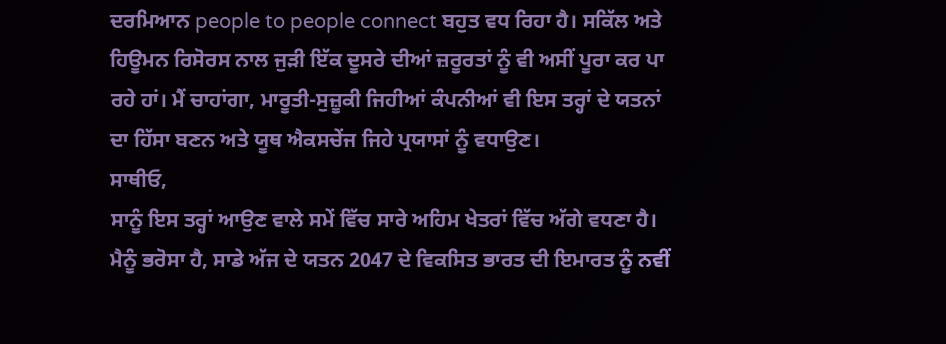ਦਰਮਿਆਨ people to people connect ਬਹੁਤ ਵਧ ਰਿਹਾ ਹੈ। ਸਕਿੱਲ ਅਤੇ ਹਿਊਮਨ ਰਿਸੋਰਸ ਨਾਲ ਜੁੜੀ ਇੱਕ ਦੂਸਰੇ ਦੀਆਂ ਜ਼ਰੂਰਤਾਂ ਨੂੰ ਵੀ ਅਸੀਂ ਪੂਰਾ ਕਰ ਪਾ ਰਹੇ ਹਾਂ। ਮੈਂ ਚਾਹਾਂਗਾ, ਮਾਰੂਤੀ-ਸੁਜ਼ੂਕੀ ਜਿਹੀਆਂ ਕੰਪਨੀਆਂ ਵੀ ਇਸ ਤਰ੍ਹਾਂ ਦੇ ਯਤਨਾਂ ਦਾ ਹਿੱਸਾ ਬਣਨ ਅਤੇ ਯੂਥ ਐਕਸਚੇਂਜ ਜਿਹੇ ਪ੍ਰਯਾਸਾਂ ਨੂੰ ਵਧਾਉਣ।
ਸਾਥੀਓ,
ਸਾਨੂੰ ਇਸ ਤਰ੍ਹਾਂ ਆਉਣ ਵਾਲੇ ਸਮੇਂ ਵਿੱਚ ਸਾਰੇ ਅਹਿਮ ਖੇਤਰਾਂ ਵਿੱਚ ਅੱਗੇ ਵਧਣਾ ਹੈ। ਮੈਨੂੰ ਭਰੋਸਾ ਹੈ, ਸਾਡੇ ਅੱਜ ਦੇ ਯਤਨ 2047 ਦੇ ਵਿਕਸਿਤ ਭਾਰਤ ਦੀ ਇਮਾਰਤ ਨੂੰ ਨਵੀਂ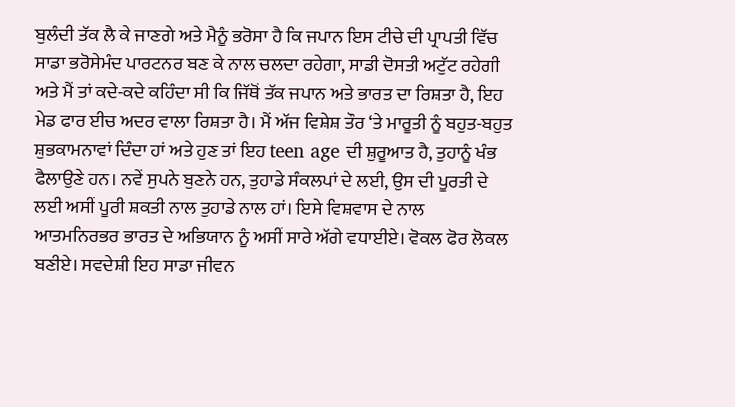ਬੁਲੰਦੀ ਤੱਕ ਲੈ ਕੇ ਜਾਣਗੇ ਅਤੇ ਮੈਨੂੰ ਭਰੋਸਾ ਹੈ ਕਿ ਜਪਾਨ ਇਸ ਟੀਚੇ ਦੀ ਪ੍ਰਾਪਤੀ ਵਿੱਚ ਸਾਡਾ ਭਰੋਸੇਮੰਦ ਪਾਰਟਨਰ ਬਣ ਕੇ ਨਾਲ ਚਲਦਾ ਰਹੇਗਾ, ਸਾਡੀ ਦੋਸਤੀ ਅਟੁੱਟ ਰਹੇਗੀ ਅਤੇ ਮੈਂ ਤਾਂ ਕਦੇ-ਕਦੇ ਕਹਿੰਦਾ ਸੀ ਕਿ ਜਿੱਥੋਂ ਤੱਕ ਜਪਾਨ ਅਤੇ ਭਾਰਤ ਦਾ ਰਿਸ਼ਤਾ ਹੈ, ਇਹ ਮੇਡ ਫਾਰ ਈਚ ਅਦਰ ਵਾਲਾ ਰਿਸ਼ਤਾ ਹੈ। ਮੈਂ ਅੱਜ ਵਿਸ਼ੇਸ਼ ਤੌਰ ‘ਤੇ ਮਾਰੂਤੀ ਨੂੰ ਬਹੁਤ-ਬਹੁਤ ਸ਼ੁਭਕਾਮਨਾਵਾਂ ਦਿੰਦਾ ਹਾਂ ਅਤੇ ਹੁਣ ਤਾਂ ਇਹ teen age ਦੀ ਸ਼ੁਰੂਆਤ ਹੈ, ਤੁਹਾਨੂੰ ਖੰਭ ਫੈਲਾਉਣੇ ਹਨ। ਨਵੇਂ ਸੁਪਨੇ ਬੁਣਨੇ ਹਨ, ਤੁਹਾਡੇ ਸੰਕਲਪਾਂ ਦੇ ਲਈ, ਉਸ ਦੀ ਪੂਰਤੀ ਦੇ ਲਈ ਅਸੀਂ ਪੂਰੀ ਸ਼ਕਤੀ ਨਾਲ ਤੁਹਾਡੇ ਨਾਲ ਹਾਂ। ਇਸੇ ਵਿਸ਼ਵਾਸ ਦੇ ਨਾਲ ਆਤਮਨਿਰਭਰ ਭਾਰਤ ਦੇ ਅਭਿਯਾਨ ਨੂੰ ਅਸੀਂ ਸਾਰੇ ਅੱਗੇ ਵਧਾਈਏ। ਵੋਕਲ ਫੋਰ ਲੋਕਲ ਬਣੀਏ। ਸਵਦੇਸ਼ੀ ਇਹ ਸਾਡਾ ਜੀਵਨ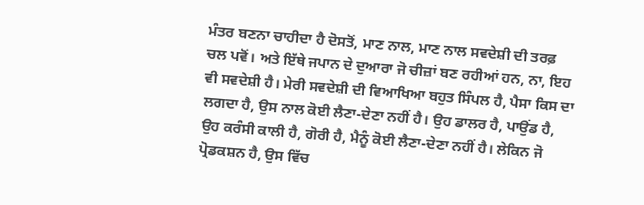ਮੰਤਰ ਬਣਨਾ ਚਾਹੀਦਾ ਹੈ ਦੋਸਤੋਂ, ਮਾਣ ਨਾਲ, ਮਾਣ ਨਾਲ ਸਵਦੇਸ਼ੀ ਦੀ ਤਰਫ਼ ਚਲ ਪਵੋਂ। ਅਤੇ ਇੱਥੇ ਜਪਾਨ ਦੇ ਦੁਆਰਾ ਜੋ ਚੀਜ਼ਾਂ ਬਣ ਰਹੀਆਂ ਹਨ, ਨਾ, ਇਹ ਵੀ ਸਵਦੇਸ਼ੀ ਹੈ। ਮੇਰੀ ਸਵਦੇਸ਼ੀ ਦੀ ਵਿਆਖਿਆ ਬਹੁਤ ਸਿੰਪਲ ਹੈ, ਪੈਸਾ ਕਿਸ ਦਾ ਲਗਦਾ ਹੈ, ਉਸ ਨਾਲ ਕੋਈ ਲੈਣਾ-ਦੇਣਾ ਨਹੀਂ ਹੈ। ਉਹ ਡਾਲਰ ਹੈ, ਪਾਉਂਡ ਹੈ, ਉਹ ਕਰੰਸੀ ਕਾਲੀ ਹੈ, ਗੋਰੀ ਹੈ, ਮੈਨੂੰ ਕੋਈ ਲੈਣਾ-ਦੇਣਾ ਨਹੀਂ ਹੈ। ਲੇਕਿਨ ਜੋ ਪ੍ਰੋਡਕਸ਼ਨ ਹੈ, ਉਸ ਵਿੱਚ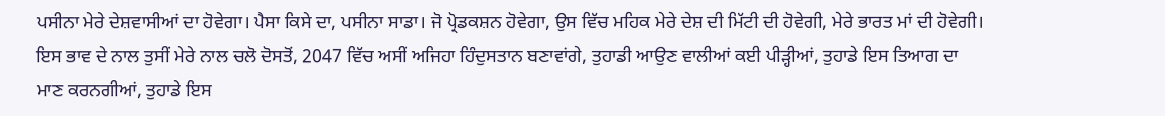ਪਸੀਨਾ ਮੇਰੇ ਦੇਸ਼ਵਾਸੀਆਂ ਦਾ ਹੋਵੇਗਾ। ਪੈਸਾ ਕਿਸੇ ਦਾ, ਪਸੀਨਾ ਸਾਡਾ। ਜੋ ਪ੍ਰੋਡਕਸ਼ਨ ਹੋਵੇਗਾ, ਉਸ ਵਿੱਚ ਮਹਿਕ ਮੇਰੇ ਦੇਸ਼ ਦੀ ਮਿੱਟੀ ਦੀ ਹੋਵੇਗੀ, ਮੇਰੇ ਭਾਰਤ ਮਾਂ ਦੀ ਹੋਵੇਗੀ। ਇਸ ਭਾਵ ਦੇ ਨਾਲ ਤੁਸੀਂ ਮੇਰੇ ਨਾਲ ਚਲੋ ਦੋਸਤੋਂ, 2047 ਵਿੱਚ ਅਸੀਂ ਅਜਿਹਾ ਹਿੰਦੁਸਤਾਨ ਬਣਾਵਾਂਗੇ, ਤੁਹਾਡੀ ਆਉਣ ਵਾਲੀਆਂ ਕਈ ਪੀੜ੍ਹੀਆਂ, ਤੁਹਾਡੇ ਇਸ ਤਿਆਗ ਦਾ ਮਾਣ ਕਰਨਗੀਆਂ, ਤੁਹਾਡੇ ਇਸ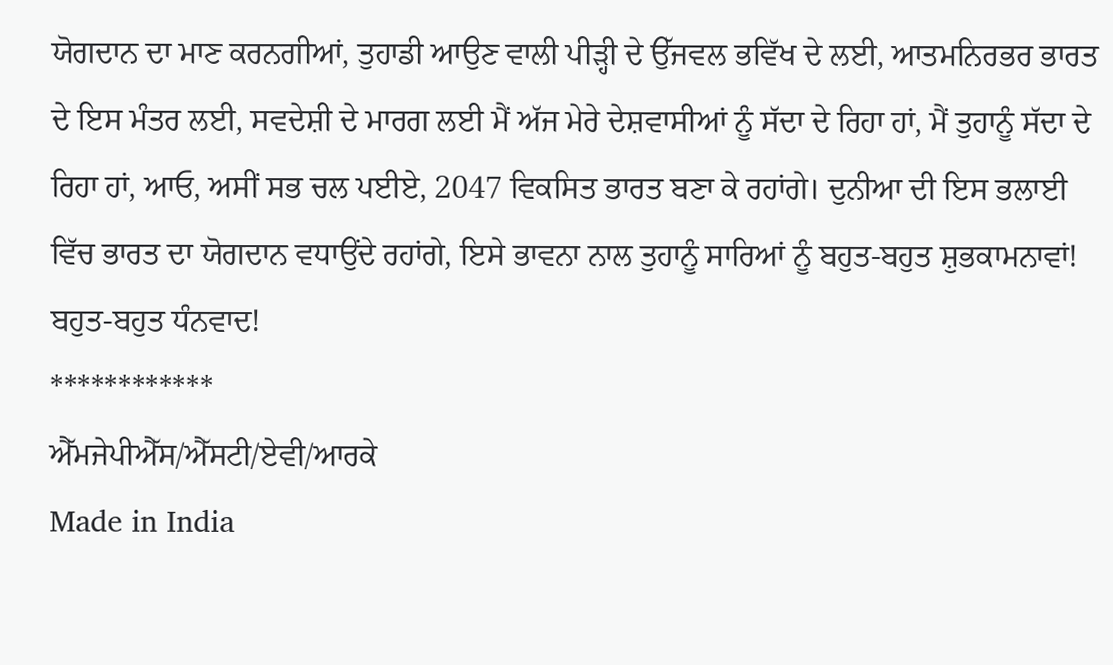ਯੋਗਦਾਨ ਦਾ ਮਾਣ ਕਰਨਗੀਆਂ, ਤੁਹਾਡੀ ਆਉਣ ਵਾਲੀ ਪੀੜ੍ਹੀ ਦੇ ਉੱਜਵਲ ਭਵਿੱਖ ਦੇ ਲਈ, ਆਤਮਨਿਰਭਰ ਭਾਰਤ ਦੇ ਇਸ ਮੰਤਰ ਲਈ, ਸਵਦੇਸ਼ੀ ਦੇ ਮਾਰਗ ਲਈ ਮੈਂ ਅੱਜ ਮੇਰੇ ਦੇਸ਼ਵਾਸੀਆਂ ਨੂੰ ਸੱਦਾ ਦੇ ਰਿਹਾ ਹਾਂ, ਮੈਂ ਤੁਹਾਨੂੰ ਸੱਦਾ ਦੇ ਰਿਹਾ ਹਾਂ, ਆਓ, ਅਸੀਂ ਸਭ ਚਲ ਪਈਏ, 2047 ਵਿਕਸਿਤ ਭਾਰਤ ਬਣਾ ਕੇ ਰਹਾਂਗੇ। ਦੁਨੀਆ ਦੀ ਇਸ ਭਲਾਈ ਵਿੱਚ ਭਾਰਤ ਦਾ ਯੋਗਦਾਨ ਵਧਾਉਂਦੇ ਰਹਾਂਗੇ, ਇਸੇ ਭਾਵਨਾ ਨਾਲ ਤੁਹਾਨੂੰ ਸਾਰਿਆਂ ਨੂੰ ਬਹੁਤ-ਬਹੁਤ ਸ਼ੁਭਕਾਮਨਾਵਾਂ! ਬਹੁਤ-ਬਹੁਤ ਧੰਨਵਾਦ!
************
ਐੱਮਜੇਪੀਐੱਸ/ਐੱਸਟੀ/ਏਵੀ/ਆਰਕੇ
Made in India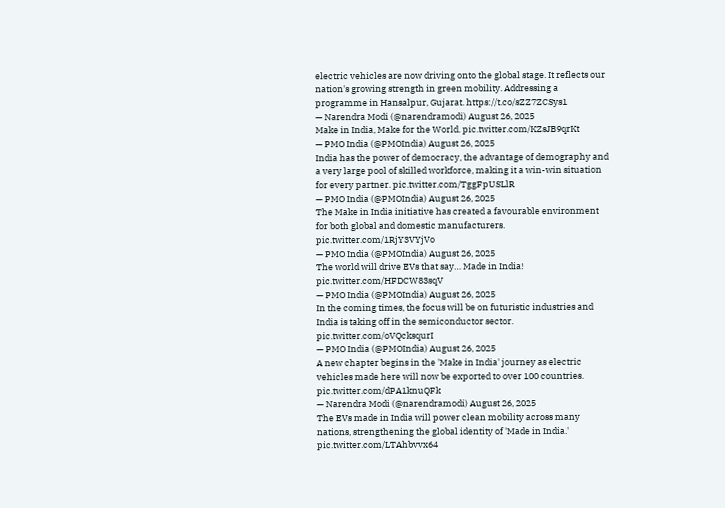electric vehicles are now driving onto the global stage. It reflects our nation's growing strength in green mobility. Addressing a programme in Hansalpur, Gujarat. https://t.co/sZZ7ZCSys1
— Narendra Modi (@narendramodi) August 26, 2025
Make in India, Make for the World. pic.twitter.com/KZsJB9qrKt
— PMO India (@PMOIndia) August 26, 2025
India has the power of democracy, the advantage of demography and a very large pool of skilled workforce, making it a win-win situation for every partner. pic.twitter.com/TggFpUSLlR
— PMO India (@PMOIndia) August 26, 2025
The Make in India initiative has created a favourable environment for both global and domestic manufacturers. pic.twitter.com/1RjY3VYjVo
— PMO India (@PMOIndia) August 26, 2025
The world will drive EVs that say… Made in India! pic.twitter.com/HFDCW83sqV
— PMO India (@PMOIndia) August 26, 2025
In the coming times, the focus will be on futuristic industries and India is taking off in the semiconductor sector. pic.twitter.com/oVQcksqurI
— PMO India (@PMOIndia) August 26, 2025
A new chapter begins in the 'Make in India' journey as electric vehicles made here will now be exported to over 100 countries. pic.twitter.com/dPA1knuQFk
— Narendra Modi (@narendramodi) August 26, 2025
The EVs made in India will power clean mobility across many nations, strengthening the global identity of 'Made in India.' pic.twitter.com/LTAhbvvx64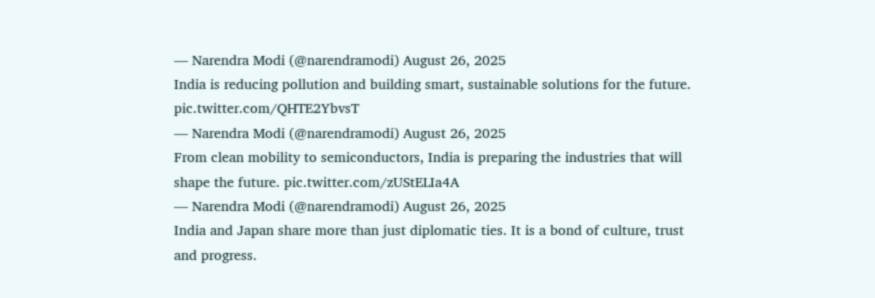— Narendra Modi (@narendramodi) August 26, 2025
India is reducing pollution and building smart, sustainable solutions for the future. pic.twitter.com/QHTE2YbvsT
— Narendra Modi (@narendramodi) August 26, 2025
From clean mobility to semiconductors, India is preparing the industries that will shape the future. pic.twitter.com/zUStELIa4A
— Narendra Modi (@narendramodi) August 26, 2025
India and Japan share more than just diplomatic ties. It is a bond of culture, trust and progress.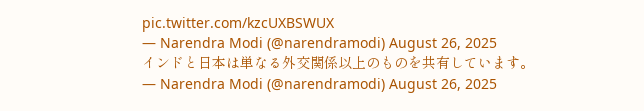pic.twitter.com/kzcUXBSWUX
— Narendra Modi (@narendramodi) August 26, 2025
インドと日本は単なる外交関係以上のものを共有しています。
— Narendra Modi (@narendramodi) August 26, 2025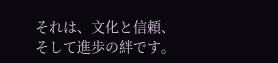それは、文化と信頼、そして進歩の絆です。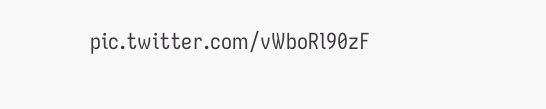pic.twitter.com/vWboRl90zF